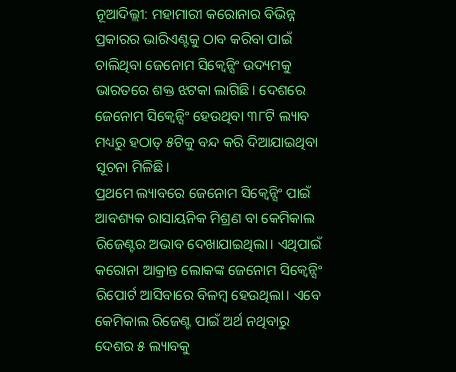ନୂଆଦିଲ୍ଲୀ: ମହାମାରୀ କରୋନାର ବିଭିନ୍ନ ପ୍ରକାରର ଭାରିଏଣ୍ଟକୁ ଠାବ କରିବା ପାଇଁ ଚାଲିଥିବା ଜେନୋମ ସିକ୍ୱେନ୍ସିଂ ଉଦ୍ୟମକୁ ଭାରତରେ ଶକ୍ତ ଝଟକା ଲାଗିଛି। ଦେଶରେ ଜେନୋମ ସିକ୍ୱେନ୍ସିଂ ହେଉଥିବା ୩୮ଟି ଲ୍ୟାବ ମଧ୍ୟରୁ ହଠାତ୍ ୫ଟିକୁ ବନ୍ଦ କରି ଦିଆଯାଇଥିବା ସୂଚନା ମିଳିଛି।
ପ୍ରଥମେ ଲ୍ୟାବରେ ଜେନୋମ ସିକ୍ୱେନ୍ସିଂ ପାଇଁ ଆବଶ୍ୟକ ରାସାୟନିକ ମିଶ୍ରଣ ବା କେମିକାଲ ରିଜେଣ୍ଟର ଅଭାବ ଦେଖାଯାଇଥିଲା। ଏଥିପାଇଁ କରୋନା ଆକ୍ରାନ୍ତ ଲୋକଙ୍କ ଜେନୋମ ସିକ୍ୱେନ୍ସିଂ ରିପୋର୍ଟ ଆସିବାରେ ବିଳମ୍ବ ହେଉଥିଲା। ଏବେ କେମିକାଲ ରିଜେଣ୍ଟ ପାଇଁ ଅର୍ଥ ନଥିବାରୁ ଦେଶର ୫ ଲ୍ୟାବକୁ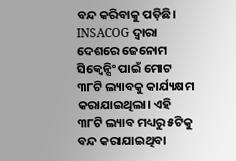ବନ୍ଦ କରିବାକୁ ପଡ଼ିଛି।
INSACOG ଦ୍ୱାରା ଦେଶରେ ଜେନୋମ ସିକ୍ୱେନ୍ସିଂ ପାଇଁ ମୋଟ ୩୮ଟି ଲ୍ୟାବକୁ କାର୍ଯ୍ୟକ୍ଷମ କରାଯାଇଥିଲା। ଏହି ୩୮ଟି ଲ୍ୟାବ ମଧ୍ୟରୁ ୫ଟିକୁ ବନ୍ଦ କରାଯାଇଥିବା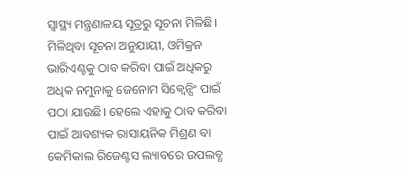ସ୍ୱାସ୍ଥ୍ୟ ମନ୍ତ୍ରଣାଳୟ ସୂତ୍ରରୁ ସୂଚନା ମିଳିଛି।
ମିଳିଥିବା ସୂଚନା ଅନୁଯାୟୀ, ଓମିକ୍ରନ ଭାରିଏଣ୍ଟକୁ ଠାବ କରିବା ପାଇଁ ଅଧିକରୁ ଅଧିକ ନମୁନାକୁ ଜେନୋମ ସିକ୍ୱେନ୍ସିଂ ପାଇଁ ପଠା ଯାଉଛି। ହେଲେ ଏହାକୁ ଠାବ କରିବା ପାଇଁ ଆବଶ୍ୟକ ରାସାୟନିକ ମିଶ୍ରଣ ବା କେମିକାଲ ରିଜେଣ୍ଟସ ଲ୍ୟାବରେ ଉପଲବ୍ଧ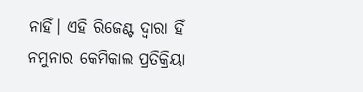ନାହିଁ। ଏହି ରିଜେଣ୍ଟ ଦ୍ୱାରା ହିଁ ନମୁନାର କେମିକାଲ ପ୍ରତିକ୍ରିୟା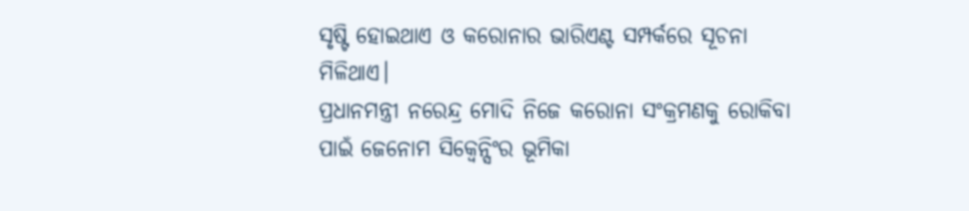ସୃଷ୍ଟି ହୋଇଥାଏ ଓ କରୋନାର ଭାରିଏଣ୍ଟ ସମ୍ପର୍କରେ ସୂଚନା ମିଳିଥାଏ।
ପ୍ରଧାନମନ୍ତ୍ରୀ ନରେନ୍ଦ୍ର ମୋଦି ନିଜେ କରୋନା ସଂକ୍ରମଣକୁ ରୋକିବା ପାଇଁ ଜେନୋମ ସିକ୍ୱେନ୍ସିଂର ଭୂମିକା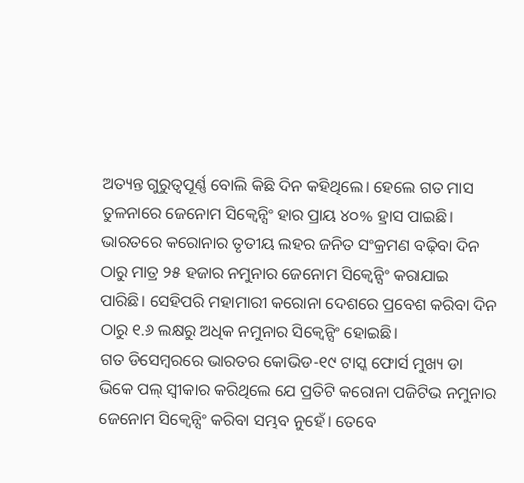ଅତ୍ୟନ୍ତ ଗୁରୁତ୍ୱପୂର୍ଣ୍ଣ ବୋଲି କିଛି ଦିନ କହିଥିଲେ। ହେଲେ ଗତ ମାସ ତୁଳନାରେ ଜେନୋମ ସିକ୍ୱେନ୍ସିଂ ହାର ପ୍ରାୟ ୪୦% ହ୍ରାସ ପାଇଛି। ଭାରତରେ କରୋନାର ତୃତୀୟ ଲହର ଜନିତ ସଂକ୍ରମଣ ବଢ଼ିବା ଦିନ ଠାରୁ ମାତ୍ର ୨୫ ହଜାର ନମୁନାର ଜେନୋମ ସିକ୍ୱେନ୍ସିଂ କରାଯାଇ ପାରିଛି। ସେହିପରି ମହାମାରୀ କରୋନା ଦେଶରେ ପ୍ରବେଶ କରିବା ଦିନ ଠାରୁ ୧.୬ ଲକ୍ଷରୁ ଅଧିକ ନମୁନାର ସିକ୍ୱେନ୍ସିଂ ହୋଇଛି।
ଗତ ଡିସେମ୍ବରରେ ଭାରତର କୋଭିଡ-୧୯ ଟାସ୍କ ଫୋର୍ସ ମୁଖ୍ୟ ଡା ଭିକେ ପଲ୍ ସ୍ୱୀକାର କରିଥିଲେ ଯେ ପ୍ରତିଟି କରୋନା ପଜିଟିଭ ନମୁନାର ଜେନୋମ ସିକ୍ୱେନ୍ସିଂ କରିବା ସମ୍ଭବ ନୁହେଁ। ତେବେ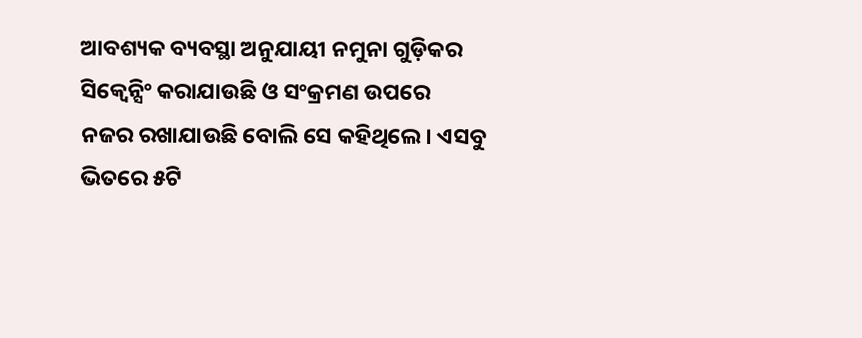ଆବଶ୍ୟକ ବ୍ୟବସ୍ଥା ଅନୁଯାୟୀ ନମୁନା ଗୁଡ଼ିକର ସିକ୍ୱେନ୍ସିଂ କରାଯାଉଛି ଓ ସଂକ୍ରମଣ ଉପରେ ନଜର ରଖାଯାଉଛି ବୋଲି ସେ କହିଥିଲେ। ଏସବୁ ଭିତରେ ୫ଟି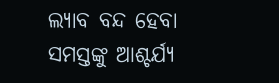ଲ୍ୟାବ ବନ୍ଦ ହେବା ସମସ୍ତଙ୍କୁ ଆଶ୍ଚର୍ଯ୍ୟ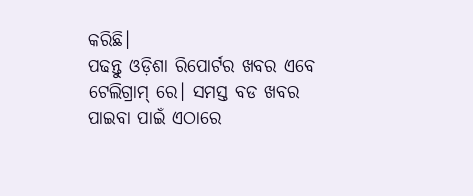କରିଛି।
ପଢନ୍ତୁ ଓଡ଼ିଶା ରିପୋର୍ଟର ଖବର ଏବେ ଟେଲିଗ୍ରାମ୍ ରେ। ସମସ୍ତ ବଡ ଖବର ପାଇବା ପାଇଁ ଏଠାରେ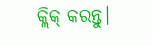କ୍ଲିକ୍ କରନ୍ତୁ।